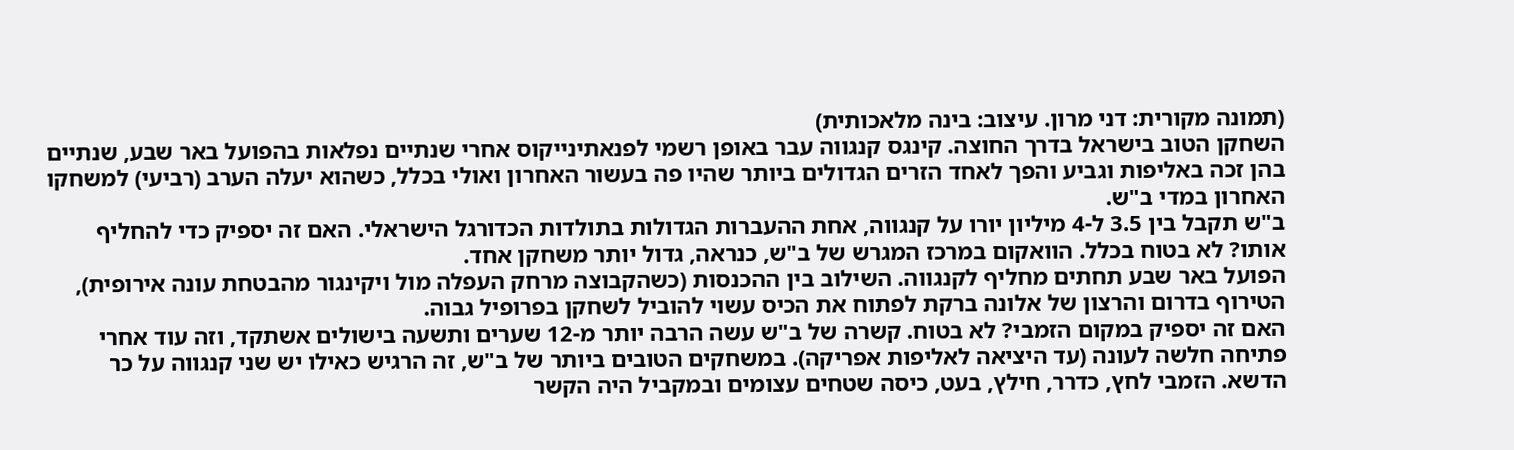(תמונה מקורית: דני מרון. עיצוב: בינה מלאכותית)
השחקן הטוב בישראל בדרך החוצה. קינגס קנגווה עבר באופן רשמי לפנאתינייקוס אחרי שנתיים נפלאות בהפועל באר שבע, שנתיים בהן זכה באליפות וגביע והפך לאחד הזרים הגדולים ביותר שהיו פה בעשור האחרון ואולי בכלל, כשהוא יעלה הערב (רביעי) למשחקו האחרון במדי ב"ש.
ב"ש תקבל בין 3.5 ל-4 מיליון יורו על קנגווה, אחת ההעברות הגדולות בתולדות הכדורגל הישראלי. האם זה יספיק כדי להחליף אותו? לא בטוח בכלל. הוואקום במרכז המגרש של ב"ש, כנראה, גדול יותר משחקן אחד.
הפועל באר שבע תחתים מחליף לקנגווה. השילוב בין ההכנסות (כשהקבוצה מרחק העפלה מול ויקינגור מהבטחת עונה אירופית), הטירוף בדרום והרצון של אלונה ברקת לפתוח את הכיס עשוי להוביל לשחקן בפרופיל גבוה.
האם זה יספיק במקום הזמבי? לא בטוח. קשרה של ב"ש עשה הרבה יותר מ-12 שערים ותשעה בישולים אשתקד, וזה עוד אחרי פתיחה חלשה לעונה (עד היציאה לאליפות אפריקה). במשחקים הטובים ביותר של ב"ש, זה הרגיש כאילו יש שני קנגווה על כר הדשא. הזמבי לחץ, כדרר, חילץ, בעט, כיסה שטחים עצומים ובמקביל היה הקשר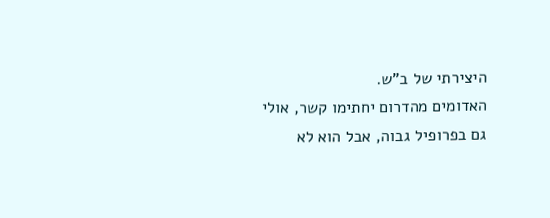היצירתי של ב"ש.
האדומים מהדרום יחתימו קשר, אולי גם בפרופיל גבוה, אבל הוא לא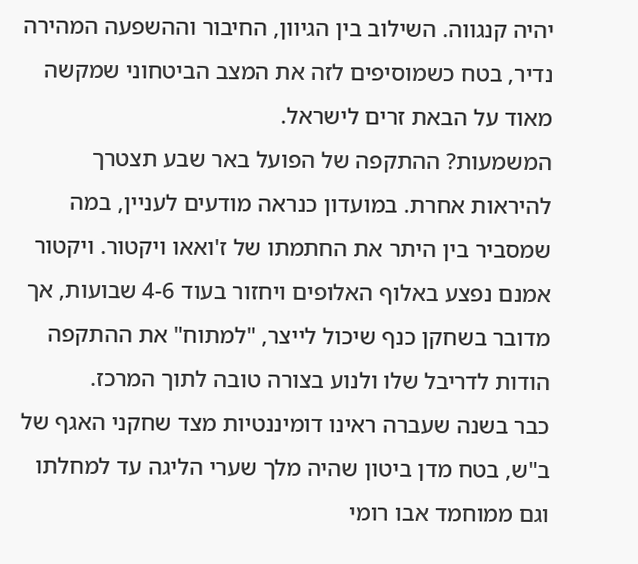יהיה קנגווה. השילוב בין הגיוון, החיבור וההשפעה המהירה נדיר, בטח כשמוסיפים לזה את המצב הביטחוני שמקשה מאוד על הבאת זרים לישראל.
המשמעות? ההתקפה של הפועל באר שבע תצטרך להיראות אחרת. במועדון כנראה מודעים לעניין, במה שמסביר בין היתר את החתמתו של ז'ואאו ויקטור. ויקטור אמנם נפצע באלוף האלופים ויחזור בעוד 4-6 שבועות, אך מדובר בשחקן כנף שיכול לייצר, "למתוח" את ההתקפה הודות לדריבל שלו ולנוע בצורה טובה לתוך המרכז.
כבר בשנה שעברה ראינו דומיננטיות מצד שחקני האגף של ב"ש, בטח מדן ביטון שהיה מלך שערי הליגה עד למחלתו וגם ממוחמד אבו רומי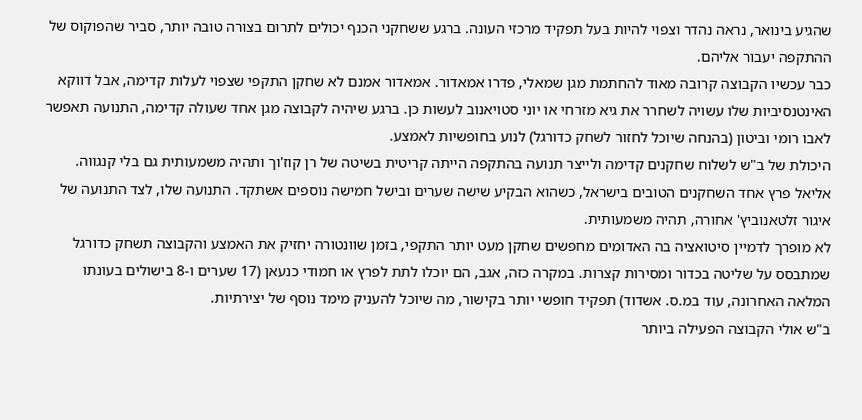שהגיע בינואר, נראה נהדר וצפוי להיות בעל תפקיד מרכזי העונה. ברגע ששחקני הכנף יכולים לתרום בצורה טובה יותר, סביר שהפוקוס של ההתקפה יעבור אליהם.
כבר עכשיו הקבוצה קרובה מאוד להחתמת מגן שמאלי, פדרו אמאדור. אמאדור אמנם לא שחקן התקפי שצפוי לעלות קדימה, אבל דווקא האינטנסיביות שלו עשויה לשחרר את גיא מזרחי או יוני סטויאנוב לעשות כן. ברגע שיהיה לקבוצה מגן אחד שעולה קדימה, התנועה תאפשר לאבו רומי וביטון (בהנחה שיוכל לחזור לשחק כדורגל) לנוע בחופשיות לאמצע.
היכולת של ב"ש לשלוח שחקנים קדימה ולייצר תנועה בהתקפה הייתה קריטית בשיטה של רן קוז'וך ותהיה משמעותית גם בלי קנגווה. אליאל פרץ אחד השחקנים הטובים בישראל, כשהוא הבקיע שישה שערים ובישל חמישה נוספים אשתקד. התנועה שלו, לצד התנועה של איגור זלטאנוביץ' אחורה, תהיה משמעותית.
לא מופרך לדמיין סיטואציה בה האדומים מחפשים שחקן מעט יותר התקפי, בזמן שוונטורה יחזיק את האמצע והקבוצה תשחק כדורגל שמתבסס על שליטה בכדור ומסירות קצרות. במקרה כזה, אגב, הם יוכלו לתת לפרץ או חמודי כנעאן (17 שערים ו-8 בישולים בעונתו המלאה האחרונה, עוד במ.ס. אשדוד) תפקיד חופשי יותר בקישור, מה שיוכל להעניק מימד נוסף של יצירתיות.
ב"ש אולי הקבוצה הפעילה ביותר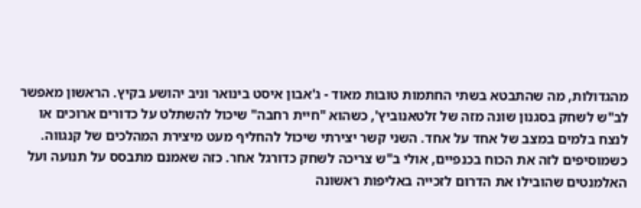מהגדולות, מה שהתבטא בשתי החתמות טובות מאוד - ג'אבון איסט בינואר וניב יהושע בקיץ. הראשון מאפשר לב"ש לשחק בסגנון שונה מזה של זלטאנוביץ', כשהוא "חיית רחבה" שיכול להשתלט על כדורים ארוכים או לנצח בלמים במצב של אחד על אחד. השני קשר יצירתי שיכול להחליף מעט מיצירת המהלכים של קנגווה.
כשמוסיפים לזה את הכוח בכנפיים, אולי ב"ש צריכה לשחק כדורגל אחר. כזה שאמנם מתבסס על תנועה ועל האלמנטים שהובילו את הדרום לזכייה באליפות ראשונה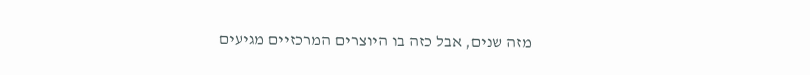מזה שנים, אבל כזה בו היוצרים המרכזיים מגיעים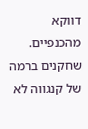דווקא מהכנפיים. שחקנים ברמה של קנגווה לא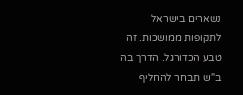נשארים בישראל לתקופות ממושכות. זה טבע הכדורגל. הדרך בה ב"ש תבחר להחליף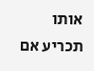אותו תכריע אם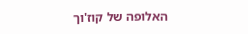האלופה של קוז'וך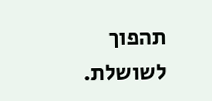תהפוך לשושלת.